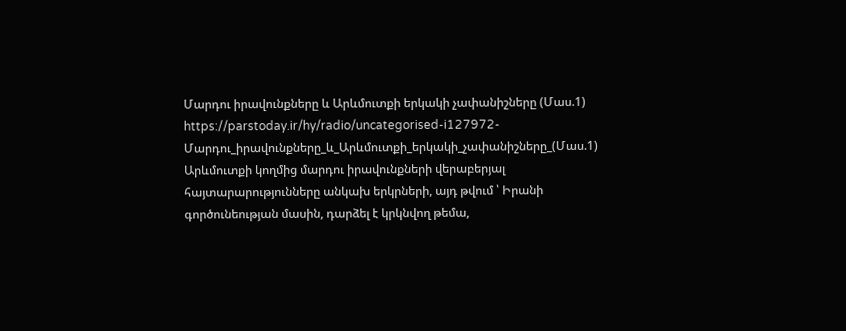Մարդու իրավունքները և Արևմուտքի երկակի չափանիշները (Մաս.1)
https://parstoday.ir/hy/radio/uncategorised-i127972-Մարդու_իրավունքները_և_Արևմուտքի_երկակի_չափանիշները_(Մաս.1)
Արևմուտքի կողմից մարդու իրավունքների վերաբերյալ հայտարարությունները անկախ երկրների, այդ թվում ՝ Իրանի գործունեության մասին, դարձել է կրկնվող թեմա,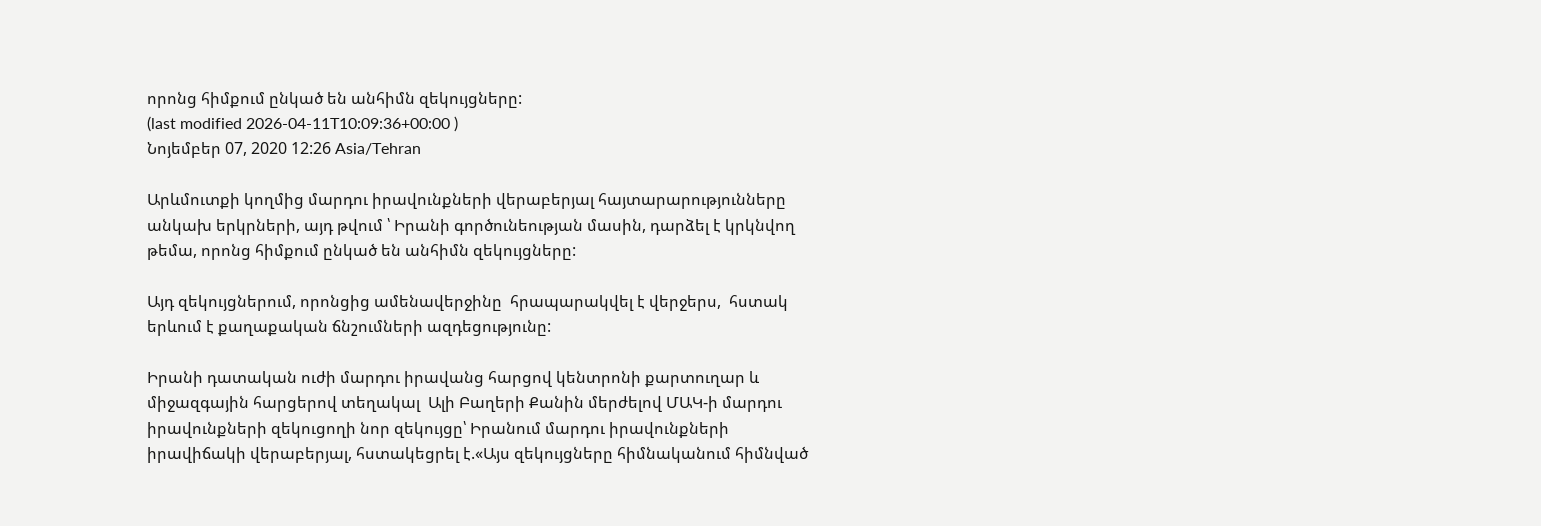որոնց հիմքում ընկած են անհիմն զեկույցները:
(last modified 2026-04-11T10:09:36+00:00 )
Նոյեմբեր 07, 2020 12:26 Asia/Tehran

Արևմուտքի կողմից մարդու իրավունքների վերաբերյալ հայտարարությունները անկախ երկրների, այդ թվում ՝ Իրանի գործունեության մասին, դարձել է կրկնվող թեմա, որոնց հիմքում ընկած են անհիմն զեկույցները:

Այդ զեկույցներում, որոնցից ամենավերջինը  հրապարակվել է վերջերս,  հստակ երևում է քաղաքական ճնշումների ազդեցությունը:

Իրանի դատական ուժի մարդու իրավանց հարցով կենտրոնի քարտուղար և միջազգային հարցերով տեղակալ  Ալի Բաղերի Քանին մերժելով ՄԱԿ-ի մարդու իրավունքների զեկուցողի նոր զեկույցը՝ Իրանում մարդու իրավունքների իրավիճակի վերաբերյալ, հստակեցրել է.«Այս զեկույցները հիմնականում հիմնված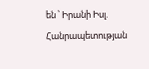են ՝ Իրանի Իսլ. Հանրապետության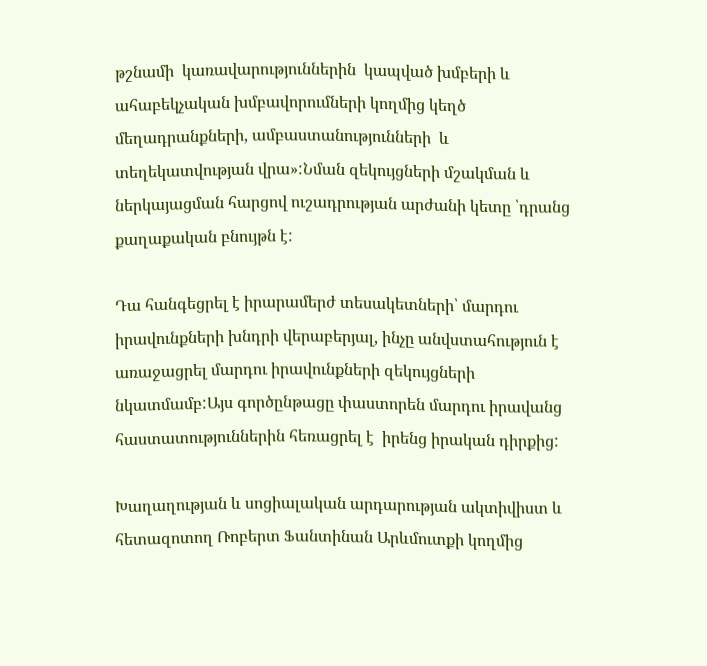թշնամի  կառավարություններին  կապված խմբերի և ահաբեկչական խմբավորումների կողմից կեղծ մեղադրանքների, ամբաստանությունների  և տեղեկատվության վրա»:Նման զեկույցների մշակման և ներկայացման հարցով ուշադրության արժանի կետը ՝դրանց քաղաքական բնույթն է:

Դա հանգեցրել է իրարամերժ տեսակետների՝ մարդու իրավունքների խնդրի վերաբերյալ, ինչը անվստահություն է առաջացրել մարդու իրավունքների զեկույցների նկատմամբ:Այս գործընթացը փաստորեն մարդու իրավանց հաստատություններին հեռացրել է  իրենց իրական դիրքից:

Խաղաղության և սոցիալական արդարության ակտիվիստ և հետազոտող Ռոբերտ Ֆանտինան Արևմուտքի կողմից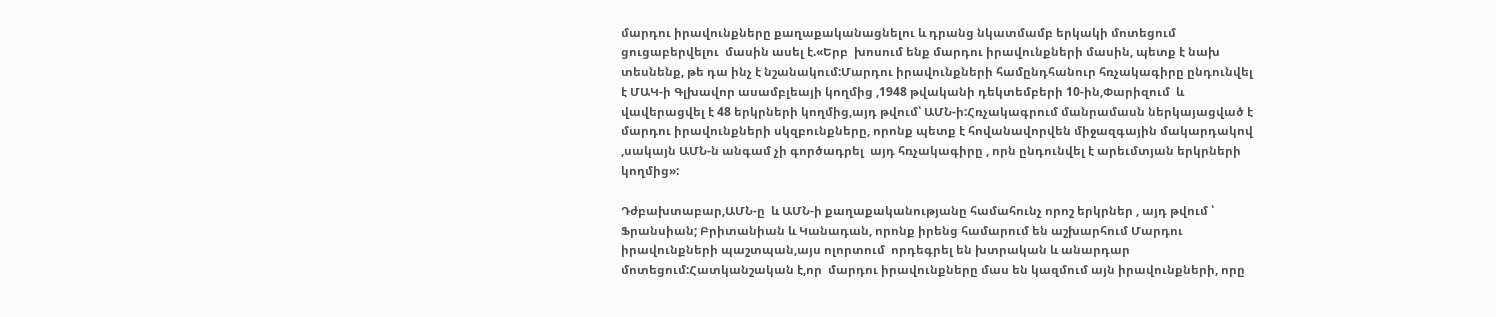մարդու իրավունքները քաղաքականացնելու և դրանց նկատմամբ երկակի մոտեցում ցուցաբերվելու  մասին ասել է.«Երբ  խոսում ենք մարդու իրավունքների մասին, պետք է նախ տեսնենք, թե դա ինչ է նշանակում:Մարդու իրավունքների համընդհանուր հռչակագիրը ընդունվել է ՄԱԿ-ի Գլխավոր ասամբլեայի կողմից ,1948 թվականի դեկտեմբերի 10-ին,Փարիզում  և վավերացվել է 48 երկրների կողմից,այդ թվում՝ ԱՄՆ-ի:Հռչակագրում մանրամասն ներկայացված է մարդու իրավունքների սկզբունքները, որոնք պետք է հովանավորվեն միջազգային մակարդակով ,սակայն ԱՄՆ-ն անգամ չի գործադրել  այդ հռչակագիրը , որն ընդունվել է արեւմտյան երկրների կողմից»:

Դժբախտաբար,ԱՄՆ-ը  և ԱՄՆ-ի քաղաքականությանը համահունչ որոշ երկրներ , այդ թվում ՝ Ֆրանսիան; Բրիտանիան և Կանադան, որոնք իրենց համարում են աշխարհում Մարդու իրավունքների պաշտպան,այս ոլորտում  որդեգրել են խտրական և անարդար մոտեցում:Հատկանշական է,որ  մարդու իրավունքները մաս են կազմում այն իրավունքների, որը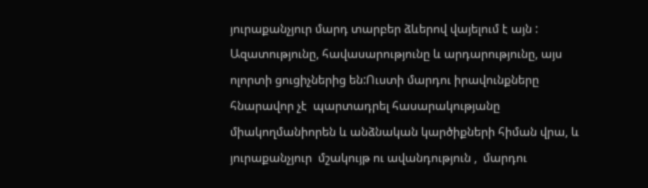յուրաքանչյուր մարդ տարբեր ձևերով վայելում է այն : Ազատությունը, հավասարությունը և արդարությունը, այս ոլորտի ցուցիչներից են:Ուստի մարդու իրավունքները հնարավոր չէ  պարտադրել հասարակությանը միակողմանիորեն և անձնական կարծիքների հիման վրա, և յուրաքանչյուր  մշակույթ ու ավանդություն ,  մարդու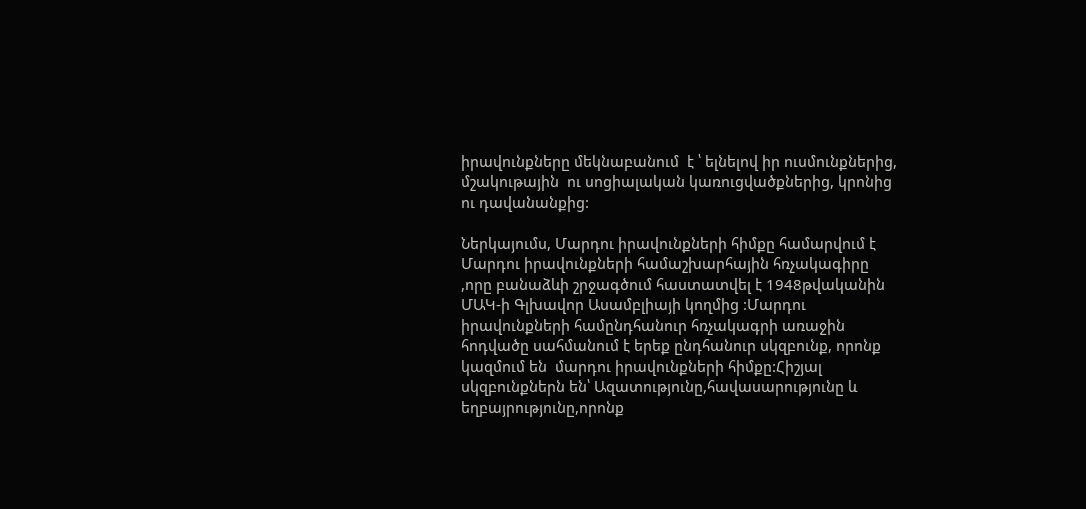իրավունքները մեկնաբանում  է ՝ ելնելով իր ուսմունքներից, մշակութային  ու սոցիալական կառուցվածքներից, կրոնից ու դավանանքից:

Ներկայումս, Մարդու իրավունքների հիմքը համարվում է Մարդու իրավունքների համաշխարհային հռչակագիրը ,որը բանաձևի շրջագծում հաստատվել է 1948թվականին ՄԱԿ-ի Գլխավոր Ասամբլիայի կողմից :Մարդու իրավունքների համընդհանուր հռչակագրի առաջին հոդվածը սահմանում է երեք ընդհանուր սկզբունք, որոնք կազմում են  մարդու իրավունքների հիմքը:Հիշյալ սկզբունքներն են՝ Ազատությունը,հավասարությունը և եղբայրությունը,որոնք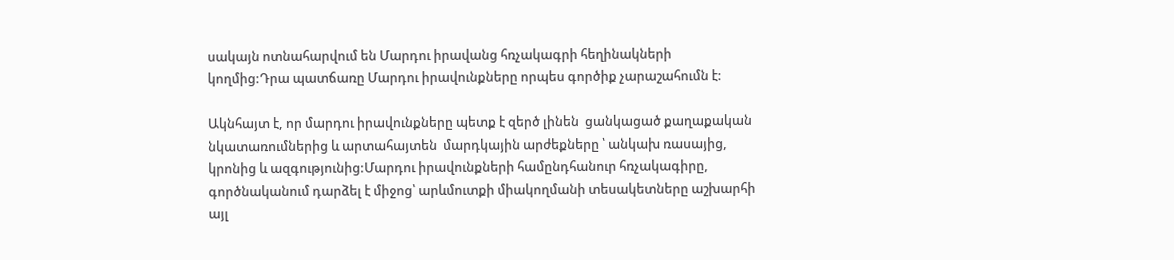սակայն ոտնահարվում են Մարդու իրավանց հռչակագրի հեղինակների կողմից:Դրա պատճառը Մարդու իրավունքները որպես գործիք չարաշահումն է:

Ակնհայտ է, որ մարդու իրավունքները պետք է զերծ լինեն  ցանկացած քաղաքական նկատառումներից և արտահայտեն  մարդկային արժեքները ՝ անկախ ռասայից, կրոնից և ազգությունից:Մարդու իրավունքների համընդհանուր հռչակագիրը,  գործնականում դարձել է միջոց՝ արևմուտքի միակողմանի տեսակետները աշխարհի այլ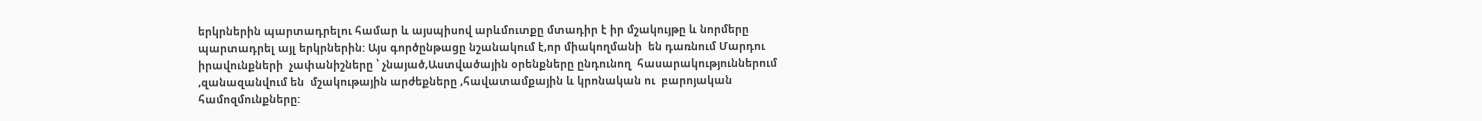երկրներին պարտադրելու համար և այսպիսով արևմուտքը մտադիր է իր մշակույթը և նորմերը պարտադրել այլ երկրներին: Այս գործընթացը նշանակում է,որ միակողմանի  են դառնում Մարդու   իրավունքների  չափանիշները ՝ չնայած,Աստվածային օրենքները ընդունող  հասարակություններում ,զանազանվում են  մշակութային արժեքները ,հավատամքային և կրոնական ու  բարոյական համոզմունքները: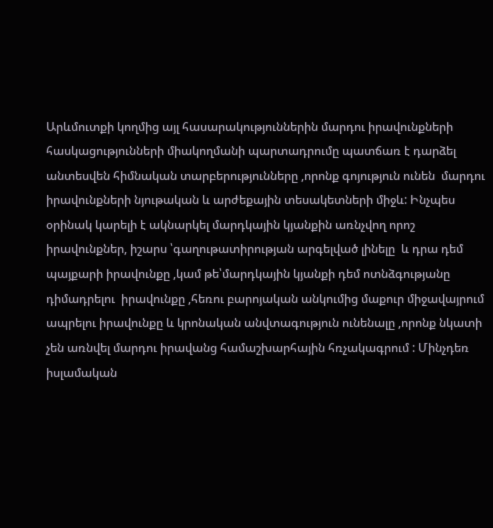Արևմուտքի կողմից այլ հասարակություններին մարդու իրավունքների հասկացությունների միակողմանի պարտադրումը պատճառ է դարձել անտեսվեն հիմնական տարբերությունները ,որոնք գոյություն ունեն  մարդու իրավունքների նյութական և արժեքային տեսակետների միջև: Ինչպես օրինակ կարելի է ակնարկել մարդկային կյանքին առնչվող որոշ իրավունքներ, իշարս ՝գաղութատիրության արգելված լինելը  և դրա դեմ պայքարի իրավունքը ,կամ թե՝մարդկային կյանքի դեմ ոտնձգությանը դիմադրելու  իրավունքը ,հեռու բարոյական անկումից մաքուր միջավայրում ապրելու իրավունքը և կրոնական անվտագություն ունենալը ,որոնք նկատի չեն առնվել մարդու իրավանց համաշխարհային հռչակագրում : Մինչդեռ իսլամական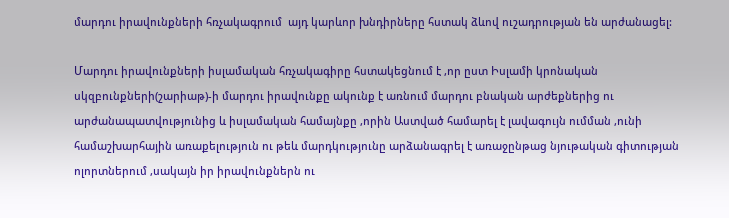մարդու իրավունքների հռչակագրում  այդ կարևոր խնդիրները հստակ ձևով ուշադրության են արժանացել:

Մարդու իրավունքների իսլամական հռչակագիրը հստակեցնում է ,որ ըստ Իսլամի կրոնական սկզբունքների(շարիաթ)-ի մարդու իրավունքը ակունք է առնում մարդու բնական արժեքներից ու արժանապատվությունից և իսլամական համայնքը ,որին Աստված համարել է լավագույն ումման ,ունի համաշխարհային առաքելություն ու թեև մարդկությունը արձանագրել է առաջընթաց նյութական գիտության ոլորտներում ,սակայն իր իրավունքներն ու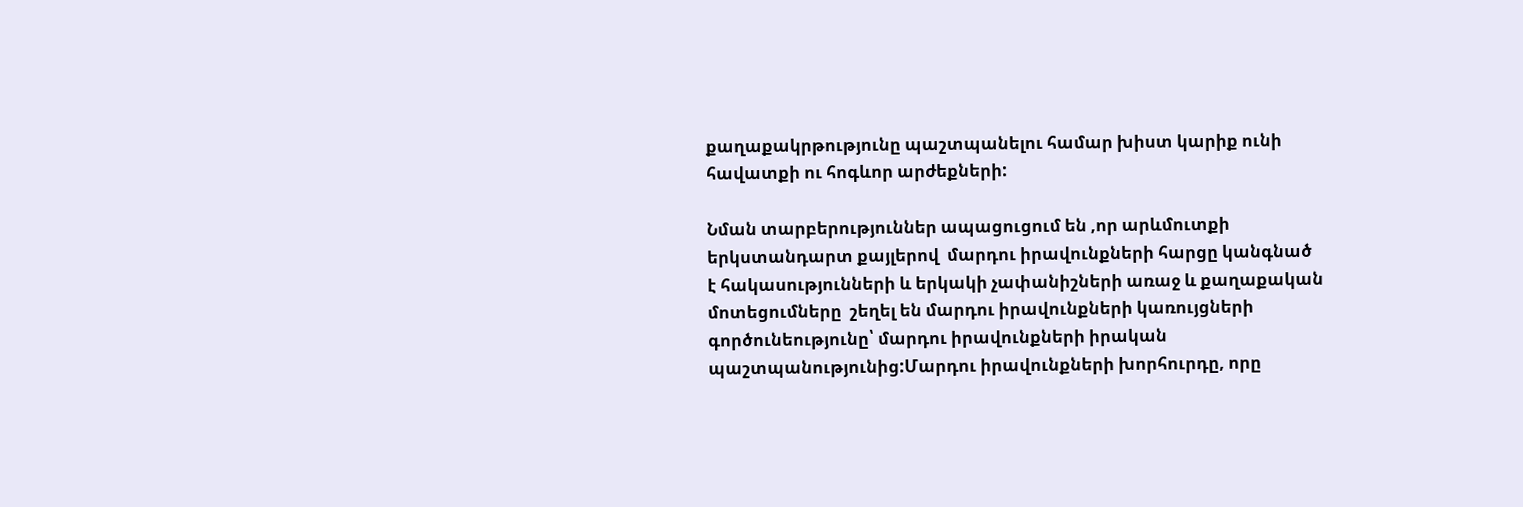քաղաքակրթությունը պաշտպանելու համար խիստ կարիք ունի հավատքի ու հոգևոր արժեքների:

Նման տարբերություններ ապացուցում են ,որ արևմուտքի երկստանդարտ քայլերով  մարդու իրավունքների հարցը կանգնած է հակասությունների և երկակի չափանիշների առաջ և քաղաքական մոտեցումները  շեղել են մարդու իրավունքների կառույցների  գործունեությունը՝ մարդու իրավունքների իրական պաշտպանությունից:Մարդու իրավունքների խորհուրդը, որը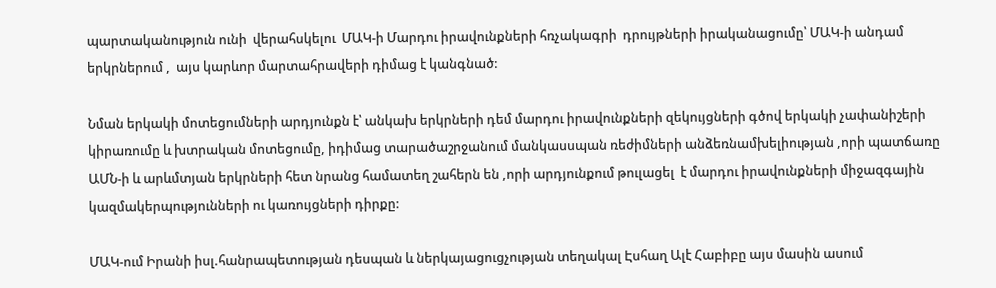պարտականություն ունի  վերահսկելու  ՄԱԿ-ի Մարդու իրավունքների հռչակագրի  դրույթների իրականացումը՝ ՄԱԿ-ի անդամ երկրներում ,  այս կարևոր մարտահրավերի դիմաց է կանգնած:

Նման երկակի մոտեցումների արդյունքն է՝ անկախ երկրների դեմ մարդու իրավունքների զեկույցների գծով երկակի չափանիշերի կիրառումը և խտրական մոտեցումը, իդիմաց տարածաշրջանում մանկասսպան ռեժիմների անձեռնամխելիության ,որի պատճառը ԱՄՆ-ի և արևմտյան երկրների հետ նրանց համատեղ շահերն են ,որի արդյունքում թուլացել  է մարդու իրավունքների միջազգային կազմակերպությունների ու կառույցների դիրքը:

ՄԱԿ-ում Իրանի իսլ.հանրապետության դեսպան և ներկայացուցչության տեղակալ Էսհաղ Ալէ Հաբիբը այս մասին ասում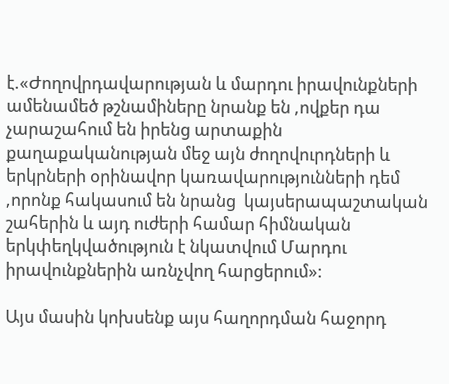է.«Ժողովրդավարության և մարդու իրավունքների ամենամեծ թշնամիները նրանք են ,ովքեր դա չարաշահում են իրենց արտաքին քաղաքականության մեջ այն ժողովուրդների և երկրների օրինավոր կառավարությունների դեմ ,որոնք հակասում են նրանց  կայսերապաշտական շահերին և այդ ուժերի համար հիմնական երկփեղկվածություն է նկատվում Մարդու իրավունքներին առնչվող հարցերում»:

Այս մասին կոխսենք այս հաղորդման հաջորդ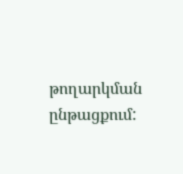թողարկման ընթացքում: